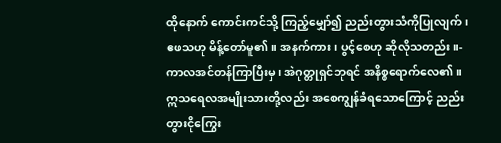ထိုနောက် ကောင်းကင်သို့ ကြည့်မျှော်၍ ညည်းတွားသံကိုပြုလျက်၊ ဧဖသဟု မိန့်တော်မူ၏။ အနက်ကား၊ ပွင့်စေဟု ဆိုလိုသတည်း။-
ကာလအင်တန်ကြာပြီးမှ၊ အဲဂုတ္တုရှင်ဘုရင် အနိစ္စရောက်လေ၏။ ဣသရေလအမျိုးသားတို့လည်း အစေကျွန်ခံရသောကြောင့် ညည်းတွားငိုကြွေး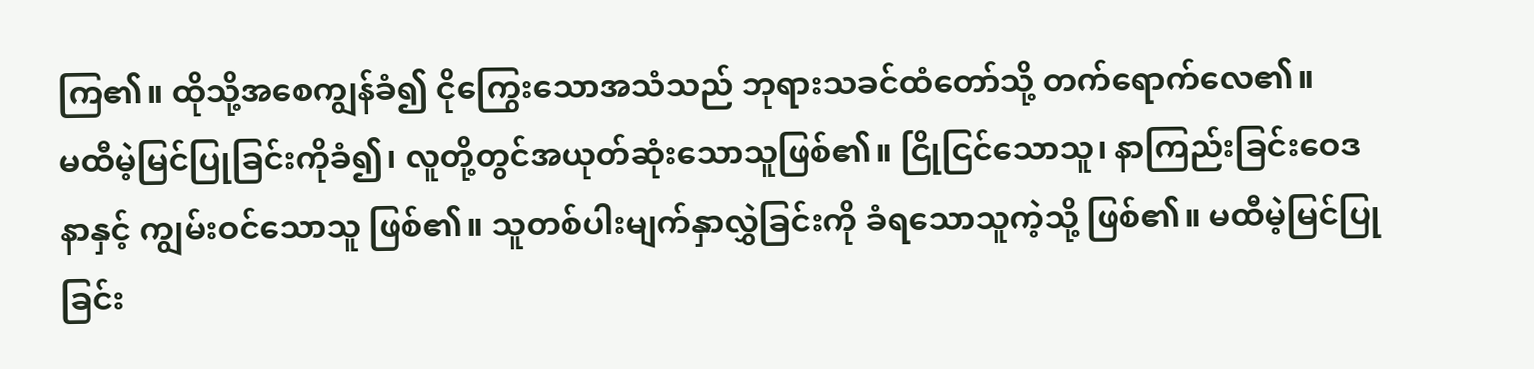ကြ၏။ ထိုသို့အစေကျွန်ခံ၍ ငိုကြွေးသောအသံသည် ဘုရားသခင်ထံတော်သို့ တက်ရောက်လေ၏။
မထီမဲ့မြင်ပြုခြင်းကိုခံ၍၊ လူတို့တွင်အယုတ်ဆုံးသောသူဖြစ်၏။ ငြိုငြင်သောသူ၊ နာကြည်းခြင်းဝေဒနာနှင့် ကျွမ်းဝင်သောသူ ဖြစ်၏။ သူတစ်ပါးမျက်နှာလွှဲခြင်းကို ခံရသောသူကဲ့သို့ ဖြစ်၏။ မထီမဲ့မြင်ပြုခြင်း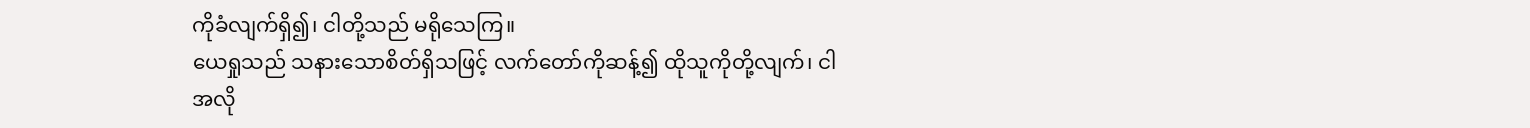ကိုခံလျက်ရှိ၍၊ ငါတို့သည် မရိုသေကြ။
ယေရှုသည် သနားသောစိတ်ရှိသဖြင့် လက်တော်ကိုဆန့်၍ ထိုသူကိုတို့လျက်၊ ငါအလို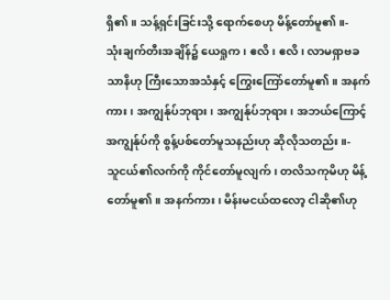ရှိ၏။ သန့်ရှင်းခြင်းသို့ ရောက်စေဟု မိန့်တော်မူ၏။-
သုံးချက်တီးအချိန်၌ ယေရှုက၊ ဧလိ၊ ဧလိ၊ လာမရှာဗခသာနိဟု ကြီးသောအသံနှင့် ကြွေးကြော်တော်မူ၏။ အနက်ကား၊ အကျွန်ုပ်ဘုရား၊ အကျွန်ုပ်ဘုရား၊ အဘယ်ကြောင့် အကျွန်ုပ်ကို စွန့်ပစ်တော်မူသနည်းဟု ဆိုလိုသတည်း။-
သူငယ်၏လက်ကို ကိုင်တော်မူလျက်၊ တလိသကုမိဟု မိန့်တော်မူ၏။ အနက်ကား၊ မိန်းမငယ်ထလော့ ငါဆို၏ဟု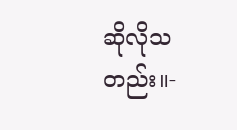ဆိုလိုသတည်း။-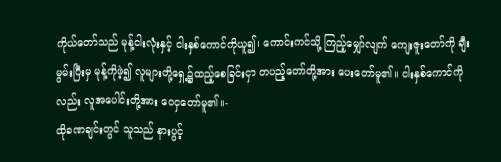ကိုယ်တော်သည် မုန့်ငါးလုံးနှင့် ငါးနှစ်ကောင်ကိုယူ၍၊ ကောင်းကင်သို့ ကြည့်မျှော်လျက် ကျေးဇူးတော်ကို ချီးမွမ်းပြီးမှ မုန့်ကိုဖဲ့၍ လူများတို့ရှေ့၌ထည့်စေခြင်းငှာ တပည့်တော်တို့အား ပေးတော်မူ၏။ ငါးနှစ်ကောင်ကိုလည်း လူအပေါင်းတို့အား ဝေငှတော်မူ၏။-
ထိုခဏချင်းတွင် သူသည် နားပွင့်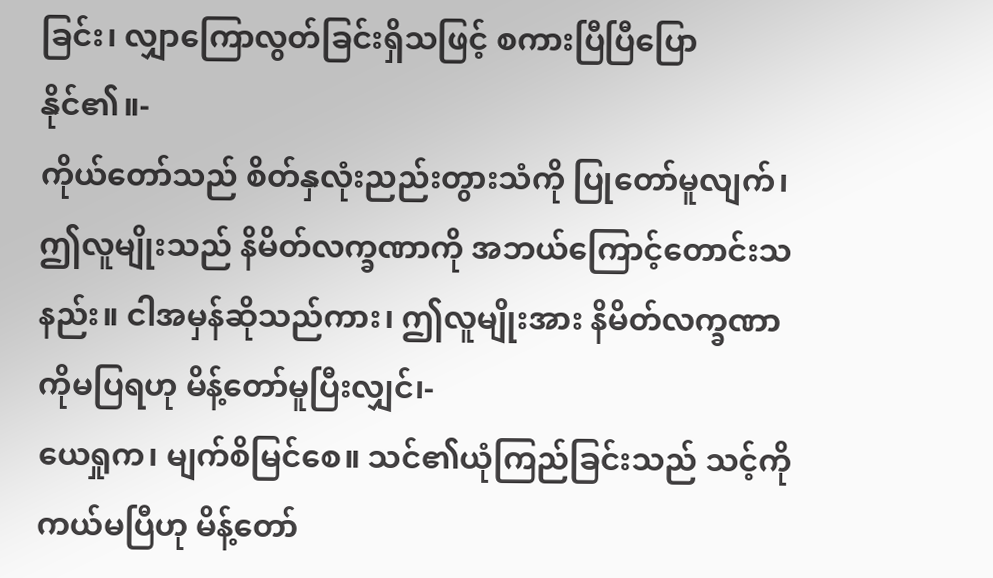ခြင်း၊ လျှာကြောလွတ်ခြင်းရှိသဖြင့် စကားပြီပြီပြောနိုင်၏။-
ကိုယ်တော်သည် စိတ်နှလုံးညည်းတွားသံကို ပြုတော်မူလျက်၊ ဤလူမျိုးသည် နိမိတ်လက္ခဏာကို အဘယ်ကြောင့်တောင်းသနည်း။ ငါအမှန်ဆိုသည်ကား၊ ဤလူမျိုးအား နိမိတ်လက္ခဏာကိုမပြရဟု မိန့်တော်မူပြီးလျှင်၊-
ယေရှုက၊ မျက်စိမြင်စေ။ သင်၏ယုံကြည်ခြင်းသည် သင့်ကို ကယ်မပြီဟု မိန့်တော်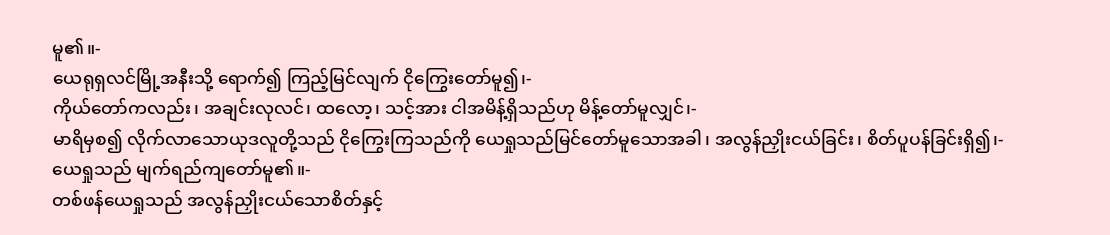မူ၏။-
ယေရုရှလင်မြို့အနီးသို့ ရောက်၍ ကြည့်မြင်လျက် ငိုကြွေးတော်မူ၍၊-
ကိုယ်တော်ကလည်း၊ အချင်းလုလင်၊ ထလော့၊ သင့်အား ငါအမိန့်ရှိသည်ဟု မိန့်တော်မူလျှင်၊-
မာရိမှစ၍ လိုက်လာသောယုဒလူတို့သည် ငိုကြွေးကြသည်ကို ယေရှုသည်မြင်တော်မူသောအခါ၊ အလွန်ညှိုးငယ်ခြင်း၊ စိတ်ပူပန်ခြင်းရှိ၍၊-
ယေရှုသည် မျက်ရည်ကျတော်မူ၏။-
တစ်ဖန်ယေရှုသည် အလွန်ညှိုးငယ်သောစိတ်နှင့်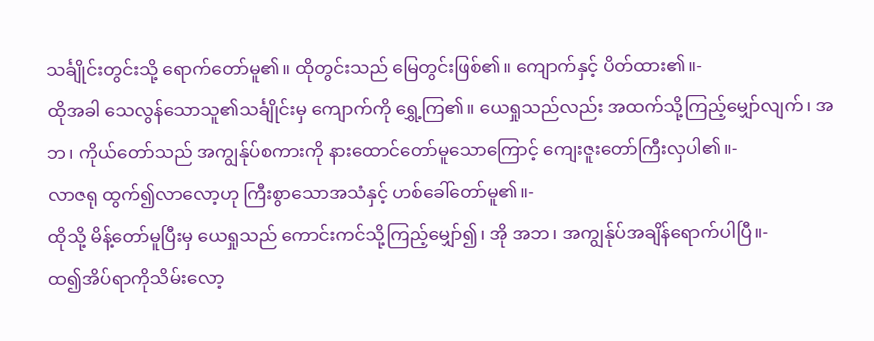သင်္ချိုင်းတွင်းသို့ ရောက်တော်မူ၏။ ထိုတွင်းသည် မြေတွင်းဖြစ်၏။ ကျောက်နှင့် ပိတ်ထား၏။-
ထိုအခါ သေလွန်သောသူ၏သင်္ချိုင်းမှ ကျောက်ကို ရွှေ့ကြ၏။ ယေရှုသည်လည်း အထက်သို့ကြည့်မျှော်လျက်၊ အဘ၊ ကိုယ်တော်သည် အကျွန်ုပ်စကားကို နားထောင်တော်မူသောကြောင့် ကျေးဇူးတော်ကြီးလှပါ၏။-
လာဇရု ထွက်၍လာလော့ဟု ကြီးစွာသောအသံနှင့် ဟစ်ခေါ်တော်မူ၏။-
ထိုသို့ မိန့်တော်မူပြီးမှ ယေရှုသည် ကောင်းကင်သို့ကြည့်မျှော်၍၊ အို အဘ၊ အကျွန်ုပ်အချိန်ရောက်ပါပြီ။-
ထ၍အိပ်ရာကိုသိမ်းလော့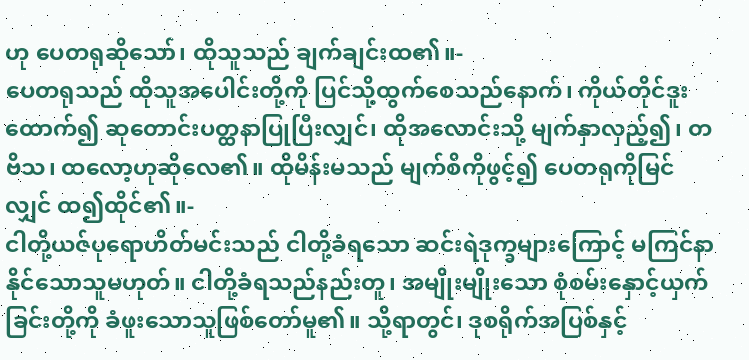ဟု ပေတရုဆိုသော်၊ ထိုသူသည် ချက်ချင်းထ၏။-
ပေတရုသည် ထိုသူအပေါင်းတို့ကို ပြင်သို့ထွက်စေသည်နောက်၊ ကိုယ်တိုင်ဒူးထောက်၍ ဆုတောင်းပတ္ထနာပြုပြီးလျှင်၊ ထိုအလောင်းသို့ မျက်နှာလှည့်၍၊ တဗိသ၊ ထလော့ဟုဆိုလေ၏။ ထိုမိန်းမသည် မျက်စိကိုဖွင့်၍ ပေတရုကိုမြင်လျှင် ထ၍ထိုင်၏။-
ငါတို့ယဇ်ပုရောဟိတ်မင်းသည် ငါတို့ခံရသော ဆင်းရဲဒုက္ခများကြောင့် မကြင်နာနိုင်သောသူမဟုတ်။ ငါတို့ခံရသည်နည်းတူ၊ အမျိုးမျိုးသော စုံစမ်းနှောင့်ယှက်ခြင်းတို့ကို ခံဖူးသောသူဖြစ်တော်မူ၏။ သို့ရာတွင်၊ ဒုစရိုက်အပြစ်နှင့်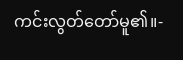ကင်းလွတ်တော်မူ၏။-